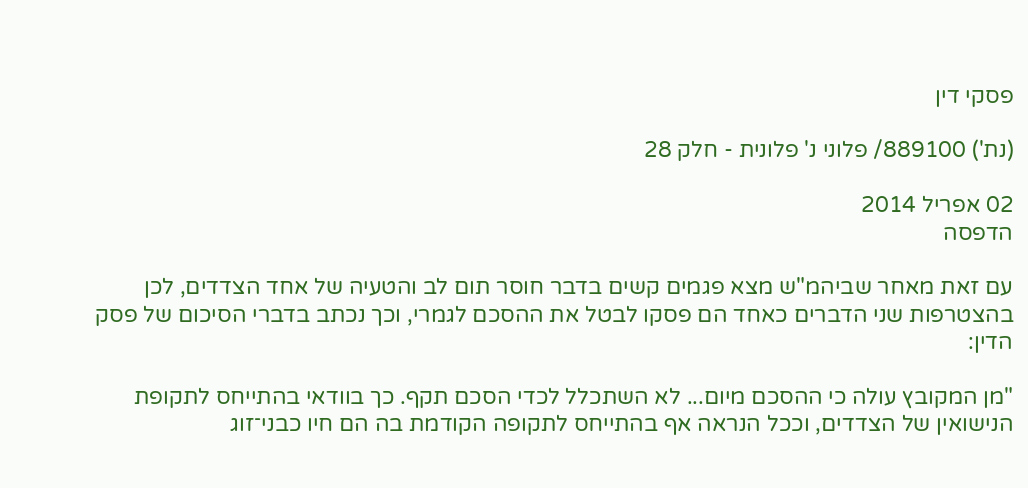פסקי דין

(נת') 889100/ פלוני נ' פלונית - חלק 28

02 אפריל 2014
הדפסה

עם זאת מאחר שביהמ"ש מצא פגמים קשים בדבר חוסר תום לב והטעיה של אחד הצדדים, לכן בהצטרפות שני הדברים כאחד הם פסקו לבטל את ההסכם לגמרי, וכך נכתב בדברי הסיכום של פסק הדין:

"מן המקובץ עולה כי ההסכם מיום... לא השתכלל לכדי הסכם תקף. כך בוודאי בהתייחס לתקופת הנישואין של הצדדים, וככל הנראה אף בהתייחס לתקופה הקודמת בה הם חיו כבני־זוג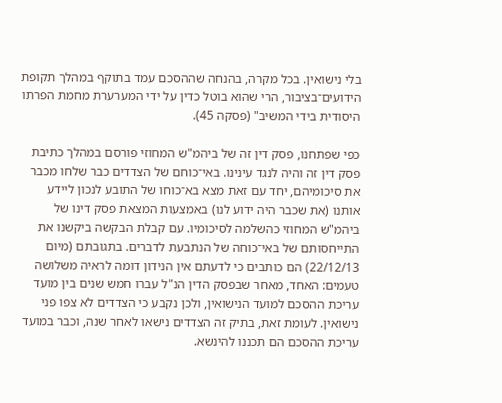בלי נישואין. בכל מקרה, בהנחה שההסכם עמד בתוקף במהלך תקופת הידועים־בציבור, הרי שהוא בוטל כדין על ידי המערערת מחמת הפרתו היסודית בידי המשיב" (פסקה 45).

כפי שפתחנו, פסק דין זה של ביהמ"ש המחוזי פורסם במהלך כתיבת פסק דין זה והיה לנגד עינינו. באי־כוחם של הצדדים כבר שלחו מכבר את סיכומיהם, יחד עם זאת מצא בא־כוחו של התובע לנכון ליידע אותנו (את שכבר היה ידוע לנו) באמצעות המצאת פסק דינו של ביהמ"ש המחוזי כהשלמה לסיכומיו. עם קבלת הבקשה ביקשנו את התייחסותם של באי־כוחה של הנתבעת לדברים. בתגובתם (מיום 22/12/13) הם כותבים כי לדעתם אין הנידון דומה לראיה משלושה טעמים: האחד, מאחר שבפסק הדין הנ"ל עברו חמש שנים בין מועד עריכת ההסכם למועד הנישואין, ולכן נקבע כי הצדדים לא צפו פני נישואין. לעומת זאת, בתיק זה הצדדים נישאו לאחר שנה, וכבר במועד עריכת ההסכם הם תכננו להינשא.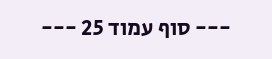--- סוף עמוד 25 ---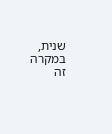שנית, במקרה זה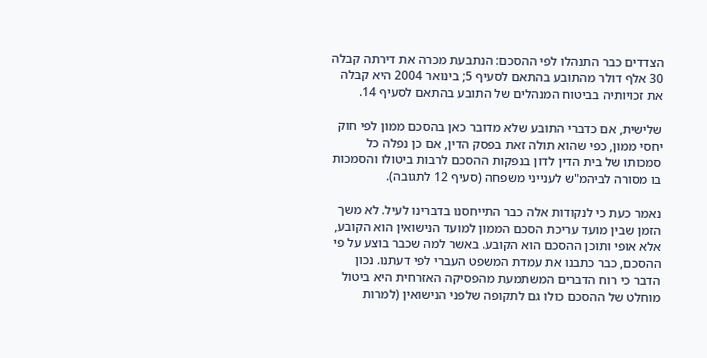הצדדים כבר התנהלו לפי ההסכם: הנתבעת מכרה את דירתה קבלה 30 אלף דולר מהתובע בהתאם לסעיף 5; בינואר 2004 היא קבלה את זכויותיה בביטוח המנהלים של התובע בהתאם לסעיף 14.

שלישית, אם כדברי התובע שלא מדובר כאן בהסכם ממון לפי חוק יחסי ממון, כפי שהוא תולה זאת בפסק הדין, אם כן נפלה כל סמכותו של בית הדין לדון בנפקות ההסכם לרבות ביטולו והסמכות בו מסורה לביהמ"ש לענייני משפחה (סעיף 12 לתגובה).

נאמר כעת כי לנקודות אלה כבר התייחסנו בדברינו לעיל. לא משך הזמן שבין מועד עריכת הסכם הממון למועד הנישואין הוא הקובע, אלא אופי ותוכן ההסכם הוא הקובע. באשר למה שכבר בוצע על פי ההסכם, כבר כתבנו את עמדת המשפט העברי לפי דעתנו. נכון הדבר כי רוח הדברים המשתמעת מהפסיקה האזרחית היא ביטול מוחלט של ההסכם כולו גם לתקופה שלפני הנישואין (למרות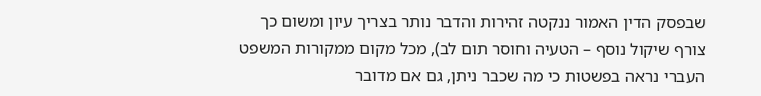שבפסק הדין האמור ננקטה זהירות והדבר נותר בצריך עיון ומשום כך צורף שיקול נוסף – הטעיה וחוסר תום לב), מכל מקום ממקורות המשפט העברי נראה בפשטות כי מה שכבר ניתן, גם אם מדובר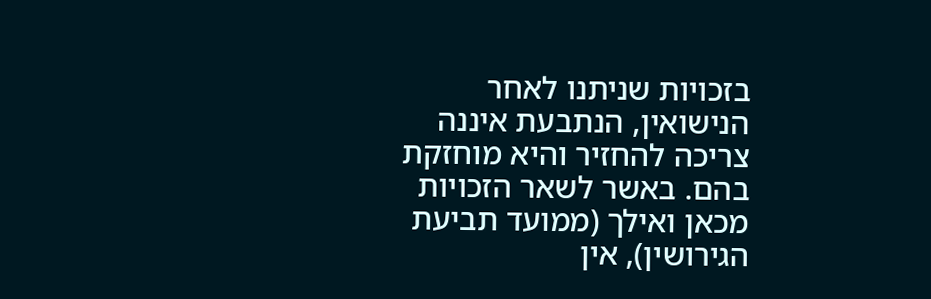בזכויות שניתנו לאחר הנישואין, הנתבעת איננה צריכה להחזיר והיא מוחזקת בהם. באשר לשאר הזכויות מכאן ואילך (ממועד תביעת הגירושין), אין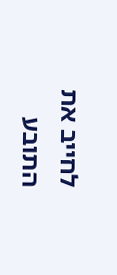לחייב את התובע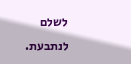לשלם לנתבעת.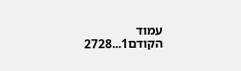עמוד הקודם1...2728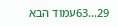29...63עמוד הבא